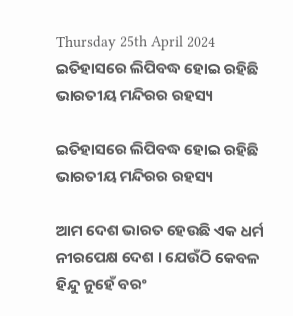Thursday 25th April 2024
ଇତିହାସରେ ଲିପିବଦ୍ଧ ହୋଇ ରହିଛି ଭାରତୀୟ ମନ୍ଦିରର ରହସ୍ୟ

ଇତିହାସରେ ଲିପିବଦ୍ଧ ହୋଇ ରହିଛି ଭାରତୀୟ ମନ୍ଦିରର ରହସ୍ୟ

ଆମ ଦେଶ ଭାରତ ହେଉଛି ଏକ ଧର୍ମ ନୀରପେକ୍ଷ ଦେଶ । ଯେଉଁଠି କେବଳ ହିନ୍ଦୁ ନୁହେଁ ବରଂ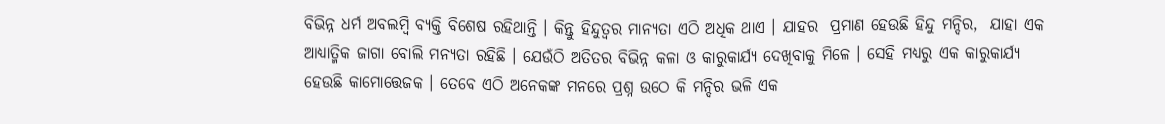ବିଭିନ୍ନ ଧର୍ମ ଅବଲମ୍ବି ବ୍ୟକ୍ତି ବିଶେଷ ରହିଥାନ୍ତି । କିନ୍ତୁ ହିନ୍ଦୁତ୍ୱର ମାନ୍ୟତା ଏଠି ଅଧିକ ଥାଏ । ଯାହର  ପ୍ରମାଣ ହେଉଛି ହିନ୍ଦୁ ମନ୍ଦିର,  ଯାହା ଏକ ଆଧ୍ୟାତ୍ମିକ ଜାଗା ବୋଲି ମନ୍ୟତା ରହିଛି । ଯେଉଁଠି ଅତିତର ବିଭିନ୍ନ କଳା ଓ କାରୁକାର୍ଯ୍ୟ ଦେଖିବାକୁ ମିଳେ । ସେହି ମଧ୍ୟରୁ ଏକ କାରୁକାର୍ଯ୍ୟ ହେଉଛି କାମୋତ୍ତେଜକ । ତେବେ ଏଠି ଅନେକଙ୍କ ମନରେ ପ୍ରଶ୍ନ ଉଠେ କି ମନ୍ଦିର ଭଳି ଏକ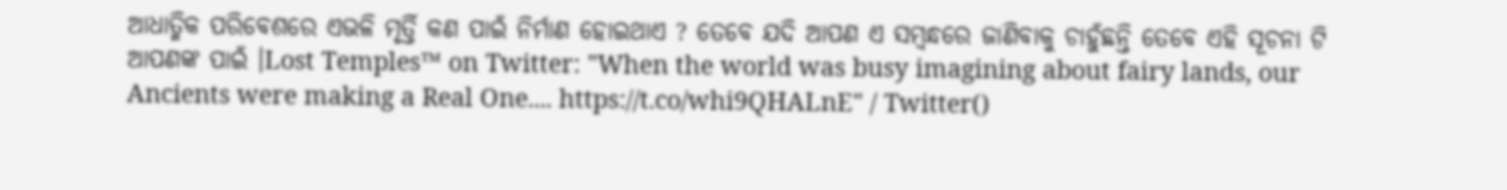ଆଧାତ୍ମିକ ପରିବେଶରେ ଏଭଳି ମୃର୍ତ୍ତି କଣ ପାଇଁ ନିର୍ମାଣ ହୋଇଥାଏ ? ତେବେ ଯଦି ଆପଣ ଏ ସମ୍ବନ୍ଧରେ ଜାଣିବାକୁ ଚାହୁଁଛନ୍ତି ତେବେ ଏହି ସୂଚନା ଟି ଆପଣଙ୍କ ପାଇଁ ।Lost Temples™ on Twitter: "When the world was busy imagining about fairy lands, our Ancients were making a Real One.... https://t.co/whi9QHALnE" / Twitter()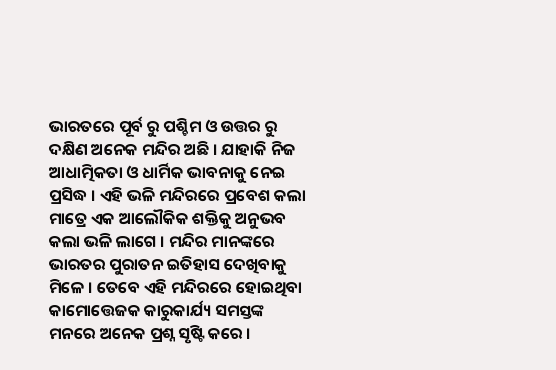ଭାରତରେ ପୂର୍ବ ରୁ ପଶ୍ଚିମ ଓ ଉତ୍ତର ରୁ ଦକ୍ଷିଣ ଅନେକ ମନ୍ଦିର ଅଛି । ଯାହାକି ନିଜ ଆଧାତ୍ମିକତା ଓ ଧାର୍ମିକ ଭାବନାକୁ ନେଇ ପ୍ରସିଦ୍ଧ । ଏହି ଭଳି ମନ୍ଦିରରେ ପ୍ରବେଶ କଲା ମାତ୍ରେ ଏକ ଆଲୌକିକ ଶକ୍ତିକୁ ଅନୁଭବ କଲା ଭଳି ଲାଗେ । ମନ୍ଦିର ମାନଙ୍କରେ ଭାରତର ପୁରାତନ ଇତିହାସ ଦେଖିବାକୁ ମିଳେ । ତେବେ ଏହି ମନ୍ଦିରରେ ହୋଇଥିବା କାମୋତ୍ତେଜକ କାରୁକାର୍ଯ୍ୟ ସମସ୍ତଙ୍କ ମନରେ ଅନେକ ପ୍ରଶ୍ନ ସୃଷ୍ଟି କରେ ।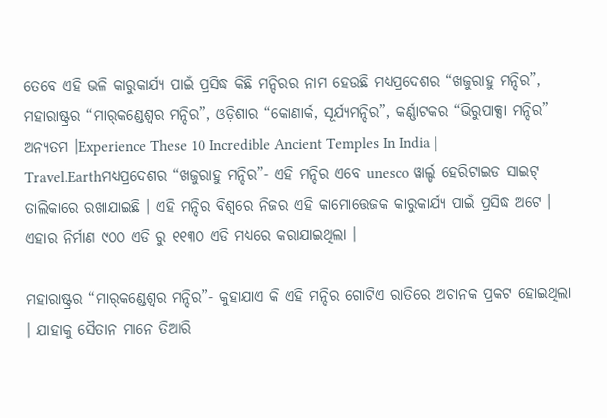ତେବେ ଏହି ଭଳି କାରୁକାର୍ଯ୍ୟ ପାଇଁ ପ୍ରସିଦ୍ଧ କିଛି ମନ୍ଦିରର ନାମ ହେଉଛି ମଧ୍ୟପ୍ରଦେଶର “ଖଜୁରାହୁ ମନ୍ଦିର”, ମହାରାଷ୍ଟ୍ରର “ମାର୍‌କଣ୍ଡେଶ୍ୱର ମନ୍ଦିର”, ଓଡ଼ିଶାର “କୋଣାର୍କ, ସୂର୍ଯ୍ୟମନ୍ଦିର”, କର୍ଣ୍ଣାଟକର “ଭିରୁପାକ୍ସା ମନ୍ଦିର” ଅନ୍ୟତମ ।Experience These 10 Incredible Ancient Temples In India | Travel.Earthମଧ୍ୟପ୍ରଦେଶର “ଖଜୁରାହୁ ମନ୍ଦିର”- ଏହି ମନ୍ଦିର ଏବେ unesco ୱାର୍ଲ୍ଡ ହେରିଟାଇଡ ସାଇଟ୍ ତାଲିକାରେ ରଖାଯାଇଛି । ଏହି ମନ୍ଦିର ବିଶ୍ୱରେ ନିଜର ଏହି କାମୋତ୍ତେଜକ କାରୁକାର୍ଯ୍ୟ ପାଇଁ ପ୍ରସିଦ୍ଧ ଅଟେ । ଏହାର ନିର୍ମାଣ ୯୦୦ ଏଡି ରୁ ୧୧୩୦ ଏଡି ମଧ୍ୟରେ କରାଯାଇଥିଲା ।

ମହାରାଷ୍ଟ୍ରର “ମାର୍‌କଣ୍ଡେଶ୍ୱର ମନ୍ଦିର”- କୁହାଯାଏ କି ଏହି ମନ୍ଦିର ଗୋଟିଏ ରାତିରେ ଅଚାନକ ପ୍ରକଟ ହୋଇଥିଲା । ଯାହାକୁ ସୈତାନ ମାନେ ତିଆରି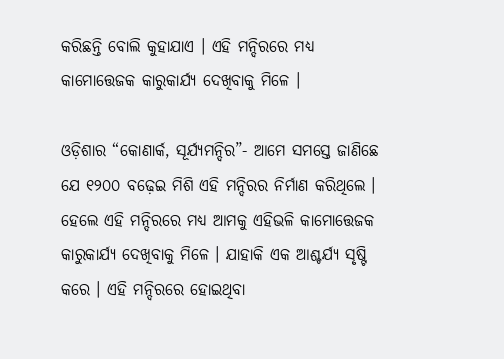କରିଛନ୍ତି ବୋଲି କୁହାଯାଏ । ଏହି ମନ୍ଦିରରେ ମଧ୍ୟ କାମୋତ୍ତେଜକ କାରୁକାର୍ଯ୍ୟ ଦେଖିବାକୁ ମିଳେ ।

ଓଡ଼ିଶାର “କୋଣାର୍କ, ସୂର୍ଯ୍ୟମନ୍ଦିର”- ଆମେ ସମସ୍ତେ ଜାଣିଛେ ଯେ ୧୨୦୦ ବଢ଼େଇ ମିଶି ଏହି ମନ୍ଦିରର ନିର୍ମାଣ କରିଥିଲେ । ହେଲେ ଏହି ମନ୍ଦିରରେ ମଧ୍ୟ ଆମକୁ ଏହିଭଳି କାମୋତ୍ତେଜକ କାରୁକାର୍ଯ୍ୟ ଦେଖିବାକୁ ମିଳେ । ଯାହାକି ଏକ ଆଶ୍ଚର୍ଯ୍ୟ ସୃଷ୍ଟି କରେ । ଏହି ମନ୍ଦିରରେ ହୋଇଥିବା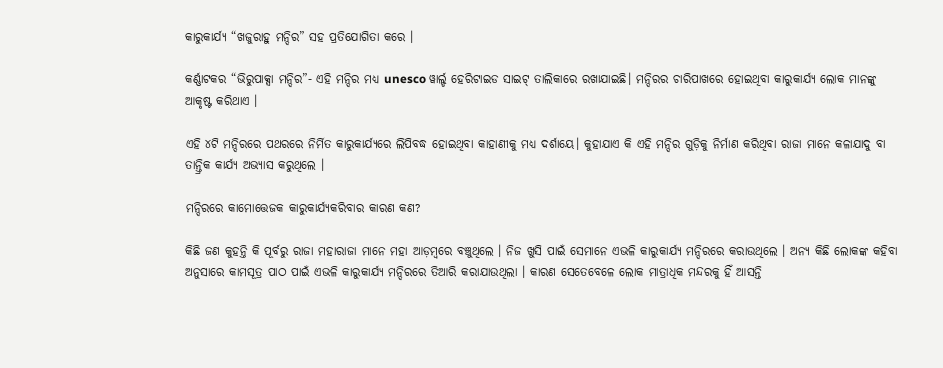କାରୁକାର୍ଯ୍ୟ “ଖଜୁରାହୁ ମନ୍ଦିର” ସହ ପ୍ରତିଯୋଗିତା କରେ ।

କର୍ଣ୍ଣାଟକର “ଭିରୁପାକ୍ସା ମନ୍ଦିର”- ଏହି ମନ୍ଦିର ମଧ୍ୟ unesco ୱାର୍ଲ୍ଡ ହେରିଟାଇଡ ସାଇଟ୍ ତାଲିକାରେ ରଖାଯାଇଛି। ମନ୍ଦିରର ଚାରିପାଖରେ ହୋଇଥିବା କାରୁକାର୍ଯ୍ୟ ଲୋକ ମାନଙ୍କୁ ଆକୃଷ୍ଟ କରିଥାଏ ।

ଏହି ୪ଟି ମନ୍ଦିରରେ ପଥରରେ ନିର୍ମିତ କାରୁକାର୍ଯ୍ୟରେ ଲିପିବଦ୍ଧ ହୋଇଥିବା କାହାଣୀକୁ ମଧ୍ୟ ଦର୍ଶାୟେ। କୁହାଯାଏ କି ଏହି ମନ୍ଦିର ଗୁଡ଼ିକୁ ନିର୍ମାଣ କରିଥିବା ରାଜା ମାନେ କଳାଯାଦୁ ବା ତାନ୍ତ୍ରିକ କାର୍ଯ୍ୟ ଅଭ୍ୟାସ କରୁଥିଲେ ।

ମନ୍ଦିରରେ କାମୋତ୍ତେଜକ କାରୁକାର୍ଯ୍ୟକରିବାର କାରଣ କଣ?

କିଛି ଜଣ କୁହନ୍ତି କି ପୂର୍ବରୁ ରାଜା ମହାରାଜା ମାନେ ମହା ଆଡ଼ମ୍ବରେ ବଞ୍ଚୁଥିଲେ । ନିଜ ଖୁସି ପାଇଁ ସେମାନେ ଏଭଳି କାରୁକାର୍ଯ୍ୟ ମନ୍ଦିରରେ କରାଉଥିଲେ । ଅନ୍ୟ କିଛି ଲୋକଙ୍କ କହିବା ଅନୁସାରେ କାମସୂତ୍ର ପାଠ ପାଇଁ ଏଭଳି କାରୁକାର୍ଯ୍ୟ ମନ୍ଦିରରେ ତିଆରି କରାଯାଉଥିଲା । କାରଣ ସେତେବେଳେ ଲୋକ ମାତ୍ରାଧିକ ମନ୍ଦରକୁ ହିଁ ଆସନ୍ତି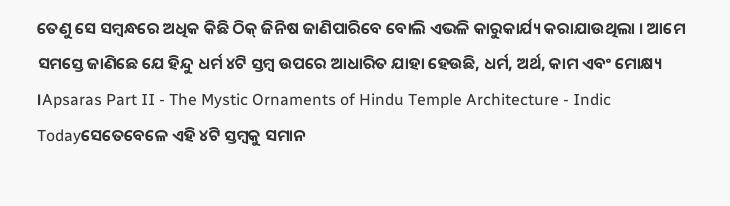ତେଣୁ ସେ ସମ୍ବନ୍ଧରେ ଅଧିକ କିଛି ଠିକ୍ ଜିନିଷ ଜାଣିପାରିବେ ବୋଲି ଏଭଳି କାରୁକାର୍ଯ୍ୟ କରାଯାଉଥିଲା । ଆମେ ସମସ୍ତେ ଜାଣିଛେ ଯେ ହିନ୍ଦୁ ଧର୍ମ ୪ଟି ସ୍ତମ୍ବ ଉପରେ ଆଧାରିତ ଯାହା ହେଉଛି, ଧର୍ମ, ଅର୍ଥ, କାମ ଏବଂ ମୋକ୍ଷ୍ୟ ।Apsaras Part II - The Mystic Ornaments of Hindu Temple Architecture - Indic Todayସେତେବେଳେ ଏହି ୪ଟି ସ୍ତମ୍ବକୁ ସମାନ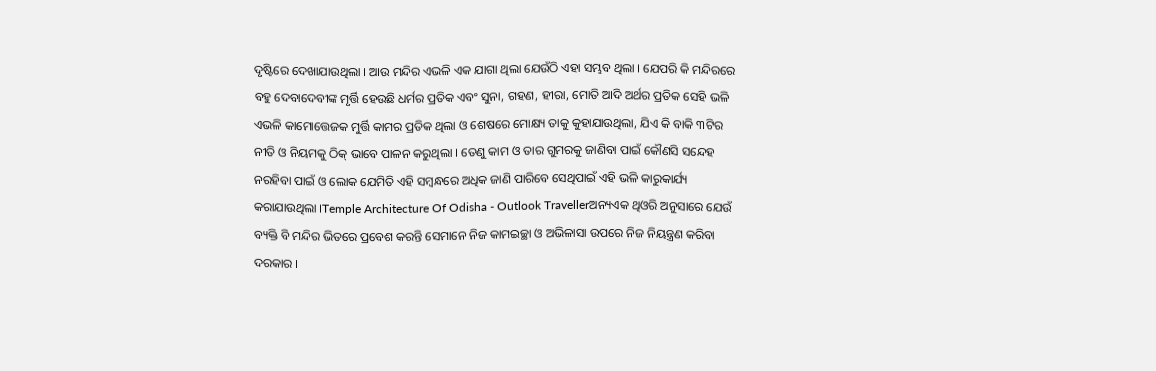ଦୃଷ୍ଟିରେ ଦେଖାଯାଉଥିଲା । ଆଉ ମନ୍ଦିର ଏଭଳି ଏକ ଯାଗା ଥିଲା ଯେଉଁଠି ଏହା ସମ୍ଭବ ଥିଲା । ଯେପରି କି ମନ୍ଦିରରେ ବହୁ ଦେବାଦେବୀଙ୍କ ମୃର୍ତ୍ତି ହେଉଛି ଧର୍ମର ପ୍ରତିକ ଏବଂ ସୁନା, ଗହଣ, ହୀରା, ମୋତି ଆଦି ଅର୍ଥର ପ୍ରତିକ ସେହି ଭଳି ଏଭଳି କାମୋତ୍ତେଜକ ମୁର୍ତ୍ତି କାମର ପ୍ରତିକ ଥିଲା ଓ ଶେଷରେ ମୋକ୍ଷ୍ୟ ତାକୁ କୁହାଯାଉଥିଲା, ଯିଏ କି ବାକି ୩ଟିର ନୀତି ଓ ନିୟମକୁ ଠିକ୍ ଭାବେ ପାଳନ କରୁଥିଲା । ତେଣୁ କାମ ଓ ତାର ଗୁମରକୁ ଜାଣିବା ପାଇଁ କୌଣସି ସନ୍ଦେହ ନରହିବା ପାଇଁ ଓ ଲୋକ ଯେମିତି ଏହି ସମ୍ବନ୍ଧରେ ଅଧିକ ଜାଣି ପାରିବେ ସେଥିପାଇଁ ଏହି ଭଳି କାରୁକାର୍ଯ୍ୟ କରାଯାଉଥିଲା ।Temple Architecture Of Odisha - Outlook Travellerଅନ୍ୟଏକ ଥିଓରି ଅନୁସାରେ ଯେଉଁ ବ୍ୟକ୍ତି ବି ମନ୍ଦିର ଭିତରେ ପ୍ରବେଶ କରନ୍ତି ସେମାନେ ନିଜ କାମଇଚ୍ଛା ଓ ଅଭିଳାସା ଉପରେ ନିଜ ନିୟନ୍ତ୍ରଣ କରିବା ଦରକାର ।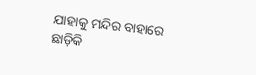ଯାହାକୁ ମନ୍ଦିର ବାହାରେ ଛାଡ଼ିକି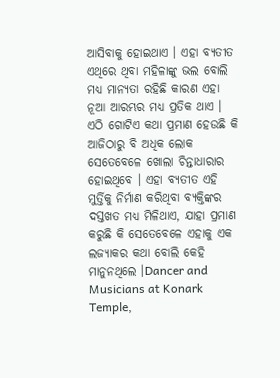ଆସିବାକୁ ହୋଇଥାଏ । ଏହା ବ୍ୟତୀତ ଏଥିରେ ଥିବା ମହିଳାଙ୍କୁ ଭଲ ବୋଲି ମଧ୍ୟ ମାନ୍ୟତା ରହିଛି କାରଣ ଏହା ନୂଆ ଆରମ୍ଭର ମଧ୍ୟ ପ୍ରତିକ ଥାଏ । ଏଠି ଗୋଟିଏ କଥା ପ୍ରମାଣ ହେଉଛି କି ଆଜିଠାରୁ ବି ଅଧିକ ଲୋକ ସେତେବେଳେ ଖୋଲା ଚିନ୍ତାଧାରାର ହୋଇଥିବେ । ଏହା ବ୍ୟତୀତ ଏହି ମୁର୍ତ୍ତିକୁ ନିର୍ମାଣ କରିଥିବା ବ୍ୟକ୍ତିଙ୍କର ଦସ୍ତଖତ ମଧ୍ୟ ମିଳିଥାଏ, ଯାହା ପ୍ରମାଣ କରୁଛି କି ସେତେବେଳେ ଏହାକୁ ଏକ ଲଜ୍ୟାକର କଥା ବୋଲି କେହି ମାନୁନଥିଲେ ।Dancer and Musicians at Konark Temple,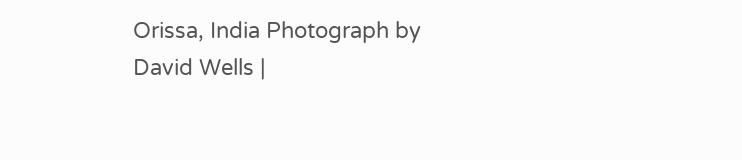Orissa, India Photograph by David Wells |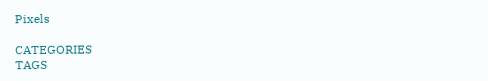Pixels

CATEGORIES
TAGS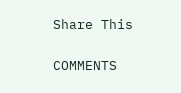Share This

COMMENTS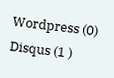Wordpress (0)
Disqus (1 )